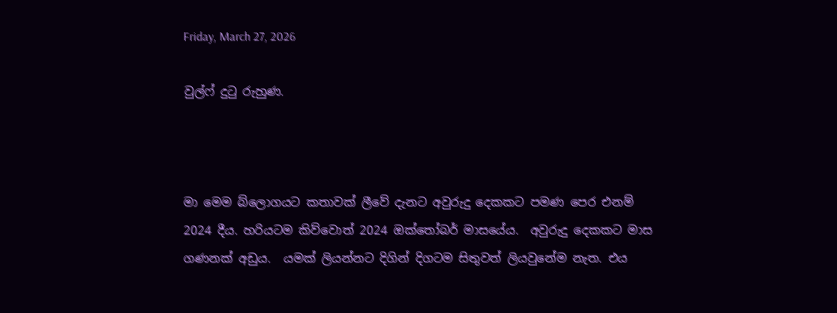Friday, March 27, 2026

වුල්ෆ් දුටු රුහුණ.



මා මෙම බ්ලොගයට කතාවක් ලීවේ දැනට අවුරුදු දෙකකට පමණ පෙර එනම් 2024 දීය. හරියටම කිව්වොත් 2024 ඔක්තෝබර් මාසයේය.  අවුරුදු දෙකකට මාස ගණනක් අඩුය.  යමක් ලියන්නට දිගින් දිගටම සිතුවත් ලියවුනේම නැත. එය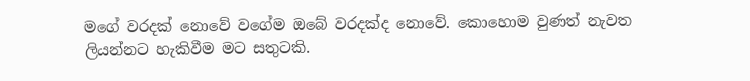මගේ වරදක් නොවේ වගේම ඔබේ වරදක්ද නොවේ. කොහොම වුණත් නැවත ලියන්නට හැකිවීම මට සතුටකි.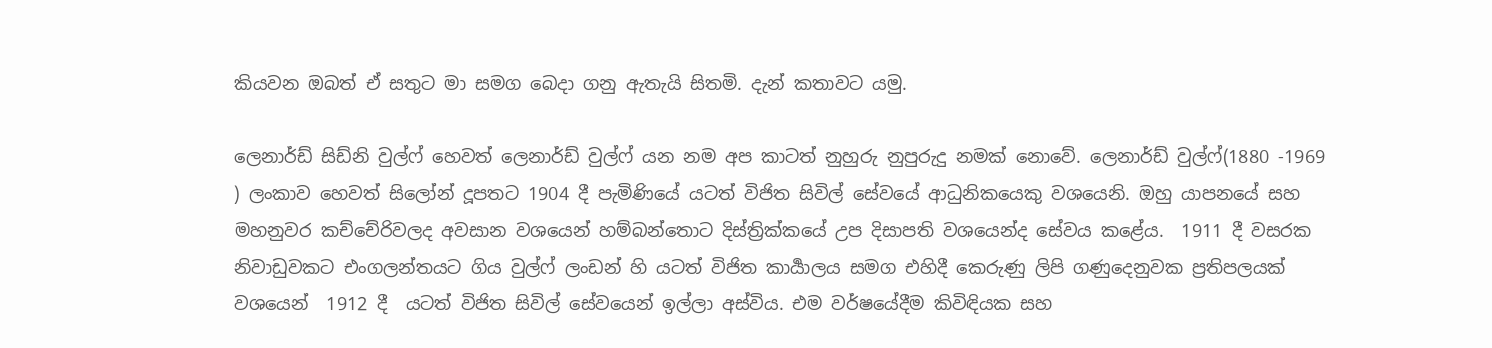කියවන ඔබත් ඒ සතුට මා සමග බෙදා ගනු ඇතැයි සිතමි. දැන් කතාවට යමු.

ලෙනාර්ඩ් සිඩ්නි වුල්ෆ් හෙවත් ලෙනාර්ඩ් වුල්ෆ් යන නම අප කාටත් නුහුරු නුපුරුදු නමක් නොවේ. ලෙනාර්ඩ් වුල්ෆ්(1880 -1969 ) ලංකාව හෙවත් සිලෝන් දූපතට 1904 දී පැමිණියේ යටත් විජිත සිවිල් සේවයේ ආධුනිකයෙකු වශයෙනි. ඔහු යාපනයේ සහ මහනුවර කච්චේරිවලද අවසාන වශයෙන් හම්බන්තොට දිස්ත්‍රික්කයේ උප දිසාපති වශයෙන්ද සේවය කළේය.  1911 දී වසරක නිවාඩුවකට එංගලන්තයට ගිය වුල්ෆ් ලංඩන් හි යටත් විජිත කාර්‍යාලය සමග එහිදී කෙරුණු ලිපි ගණුදෙනුවක ප්‍රතිපලයක් වශයෙන්  1912 දී  යටත් විජිත සිවිල් සේවයෙන් ඉල්ලා අස්විය. එම වර්ෂයේදීම කිවිඳියක සහ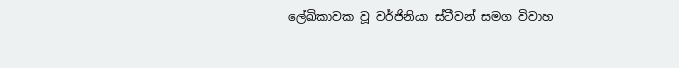ලේඛිකාවක වූ වර්ජිනියා ස්ටීවන් සමග විවාහ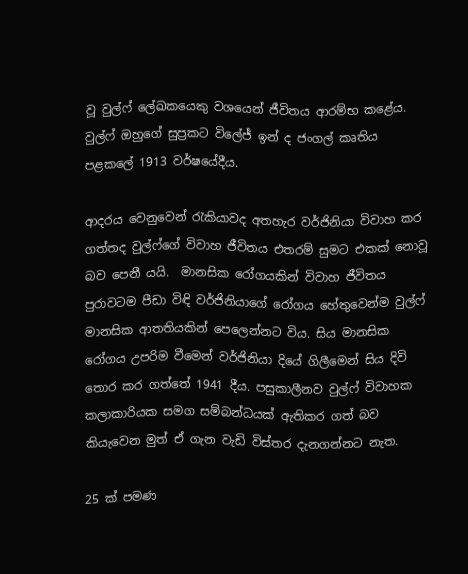වූ වුල්ෆ් ලේඛකයෙකු වශයෙන් ජීවිතය ආරම්භ කළේය. වුල්ෆ් ඔහුගේ සුප්‍රකට විලේජ් ඉන් ද ජංගල් කෘතිය පළකලේ 1913 වර්ෂයේදීය.

ආදරය වෙනුවෙන් රැකියාවද අතහැර වර්ජිනියා විවාහ කර ගත්තද වුල්ෆ්ගේ විවාහ ජීවිතය එතරම් සුමට එකක් නොවූ බව පෙනී යයි.  මානසික රෝගයකින් විවාහ ජීවිතය පුරාවටම පීඩා විඳි වර්ජිනියාගේ රෝගය හේතුවෙන්ම වුල්ෆ් මානසික ආතතියකින් පෙලෙන්නට විය. සිය මානසික රෝගය උපරිම වීමෙන් වර්ජිනියා දියේ ගිලීමෙන් සිය දිවි තොර කර ගත්තේ 1941 දීය. පසුකාලීනව වුල්ෆ් විවාහක කලාකාරියක සමග සම්බන්ධයක් ඇතිකර ගත් බව කියැවෙන මුත් ඒ ගැන වැඩි විස්තර දැනගන්නට නැත.

25 ක් පමණ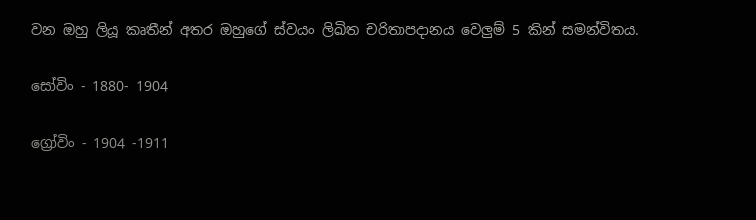වන ඔහු ලියූ කෘතීන් අතර ඔහුගේ ස්වයං ලිඛිත චරිතාපදානය වෙලුම් 5 කින් සමන්විතය.

සෝවිං - 1880- 1904

ග්‍රෝවිං - 1904 -1911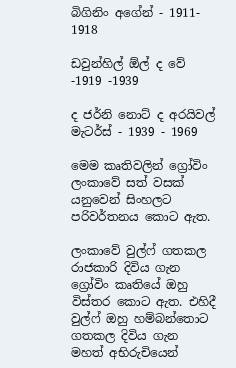බිගිනිං අගේන් - 1911- 1918

ඩවුන්හිල් ඕල් ද වේ -1919 -1939

ද ජර්නි නොට් ද අරයිවල් මැටර්ස් - 1939 - 1969

මෙම කෘතිවලින් ග්‍රෝවිං ලංකාවේ සත් වසක් යනුවෙන් සිංහලට පරිවර්තනය කොට ඇත.

ලංකාවේ වුල්ෆ් ගතකල රාජකාරි දිවිය ගැන ග්‍රෝවිං කෘතියේ ඔහු විස්තර කොට ඇත. එහිදී වුල්ෆ් ඔහු හම්බන්තොට ගතකල දිවිය ගැන මහත් අභිරුචියෙන්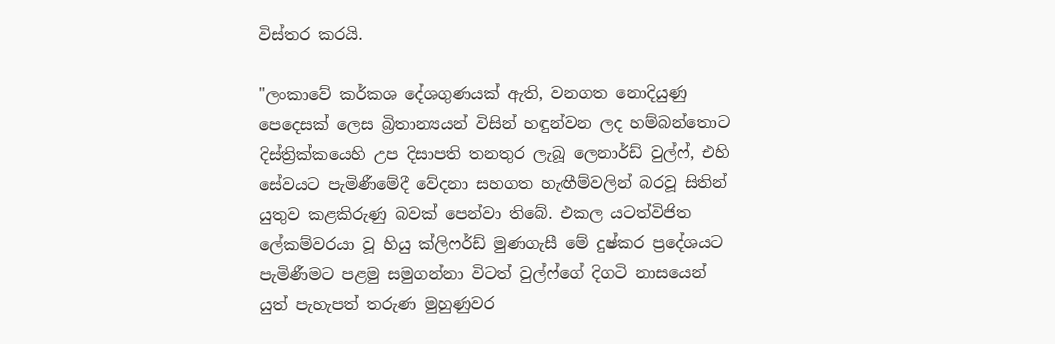විස්තර කරයි.

"ලංකාවේ කර්කශ දේශගුණයක් ඇති, වනගත නොදියුණු පෙදෙසක් ලෙස බ්‍රිතාන්‍යයන් විසින් හඳුන්වන ලද හම්බන්තොට දිස්ත්‍රික්කයෙහි උප දිසාපති තනතුර ලැබූ ලෙනාර්ඩ් වුල්ෆ්, එහි සේවයට පැමිණීමේදී වේදනා සහගත හැඟීම්වලින් බරවූ සිතින් යුතුව කළකිරුණු බවක් පෙන්වා තිබේ. එකල යටත්විජිත ලේකම්වරයා වූ හියු ක්ලිෆර්ඩ් මුණගැසී මේ දුෂ්කර ප්‍රදේශයට පැමිණීමට පළමු සමුගන්නා විටත් වුල්ෆ්ගේ දිගටි නාසයෙන් යුත් පැහැපත් තරුණ මුහුණුවර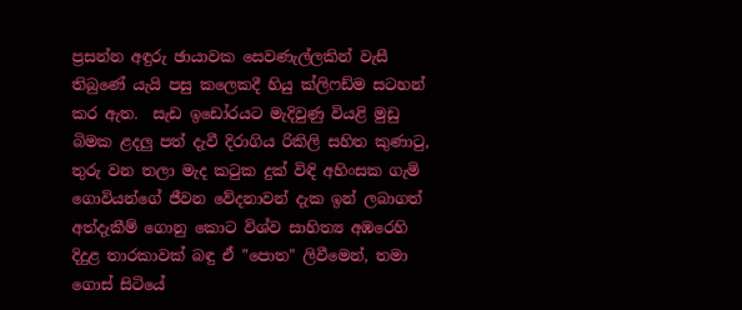ප්‍රසන්න අඳුරු ඡායාවක සෙවණැල්ලකින් වැසී තිබුණේ යැයි පසු කලෙකදී හියු ක්ලිෆඩ්ම සටහන් කර ඇත.  සැඩ ඉඩෝරයට මැදිවුණු වියළි මුඩු බිමක ළදලු පත් දැවී දිරාගිය රිකිලි සහිත කුණාටු, තුරු වන තලා මැද කටුක දුක් විඳි අහිංසක ගැමි ගොවියන්ගේ ජීවන වේදනාවන් දැක ඉන් ලබාගත් අත්දැකීම් ගොනු කොට විශ්ව සාහිත්‍ය අඹරෙහි දිදුළ තාරකාවක් බඳු ඒ "පොත" ලිවීමෙන්, තමා ගොස් සිටියේ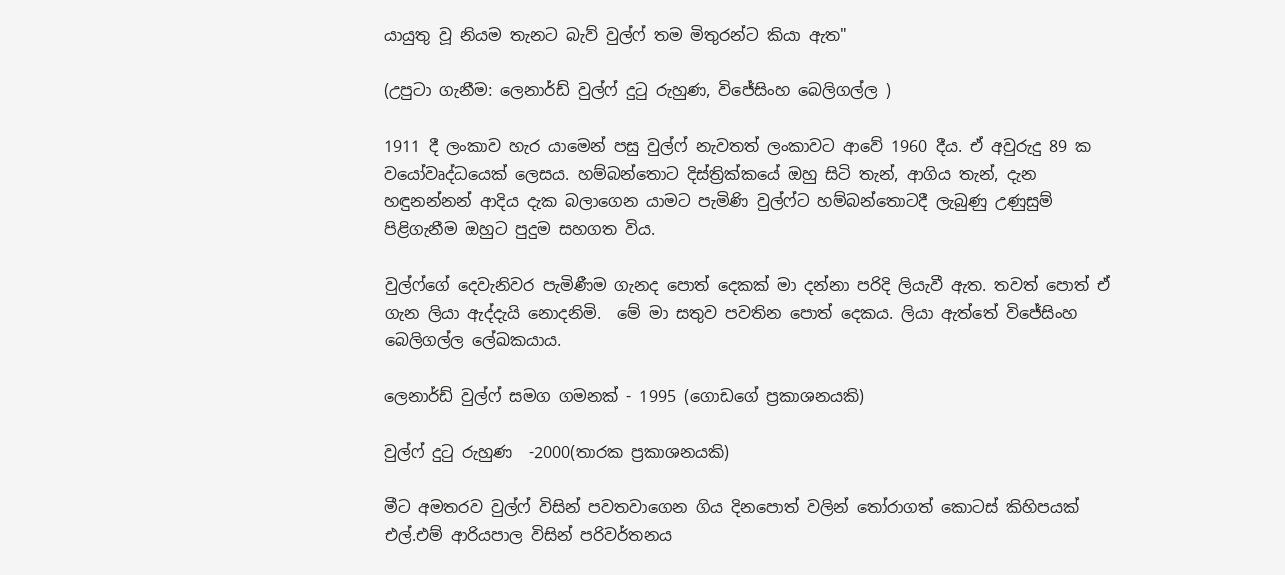යායුතු වූ නියම තැනට බැව් වුල්ෆ් තම මිතුරන්ට කියා ඇත"

(උපුටා ගැනීම: ලෙනාර්ඩ් වුල්ෆ් දුටු රුහුණ, විජේසිංහ බෙලිගල්ල )

1911 දී ලංකාව හැර යාමෙන් පසු වුල්ෆ් නැවතත් ලංකාවට ආවේ 1960 දීය. ඒ අවුරුදු 89 ක වයෝවෘද්ධයෙක් ලෙසය. හම්බන්තොට දිස්‍ත්‍රික්කයේ ඔහු සිටි තැන්, ආගිය තැන්, දැන හඳුනන්නන් ආදිය දැක බලාගෙන යාමට පැමිණි වුල්ෆ්ට හම්බන්තොටදී ලැබුණු උණුසුම් පිළිගැනීම ඔහුට පුදුම සහගත විය.

වුල්ෆ්ගේ දෙවැනිවර පැමිණීම ගැනද පොත් දෙකක් මා දන්නා පරිදි ලියැවී ඇත. තවත් පොත් ඒ ගැන ලියා ඇද්දැයි නොදනිමි.  මේ මා සතුව පවතින පොත් දෙකය. ලියා ඇත්තේ විජේසිංහ බෙලිගල්ල ලේඛකයාය.

ලෙනාර්ඩ් වුල්ෆ් සමග ගමනක් - 1995 (ගොඩගේ ප්‍රකාශනයකි)

වුල්ෆ් දුටු රුහුණ  -2000(තාරක ප්‍රකාශනයකි)

මීට අමතරව වුල්ෆ් විසින් පවතවාගෙන ගිය දිනපොත් වලින් තෝරාගත් කොටස් කිහිපයක් එල්.එම් ආරියපාල විසින් පරිවර්තනය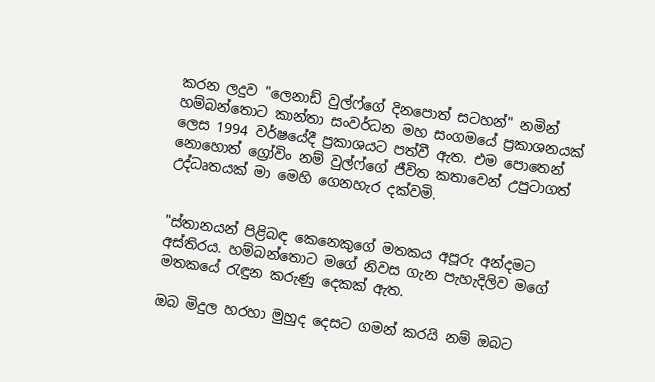කරන ලදුව "ලෙනාඩ් වුල්ෆ්ගේ දිනපොත් සටහන්" නමින් හම්බන්තොට කාන්තා සංවර්ධන මහ සංගමයේ ප්‍රකාශනයක් ලෙස 1994 වර්ෂයේදී ප්‍රකාශයට පත්වී ඇත. එම පොතෙන් නොහොත් ග්‍රෝවිං නම් වුල්ෆ්ගේ ජීවිත කතාවෙන් උපුටාගත් උද්ධෘතයක් මා මෙහි ගෙනහැර දක්වමි.


"ස්තානයන් පිළිබඳ කෙනෙකුගේ මතකය අපූරු අන්දමට අස්තිරය. හම්බන්තොට මගේ නිවස ගැන පැහැදිලිව මගේ මතකයේ රැඳුන කරුණු දෙකක් ඇත.

ඔබ මිදුල හරහා මුහුද දෙසට ගමන් කරයි නම් ඔබට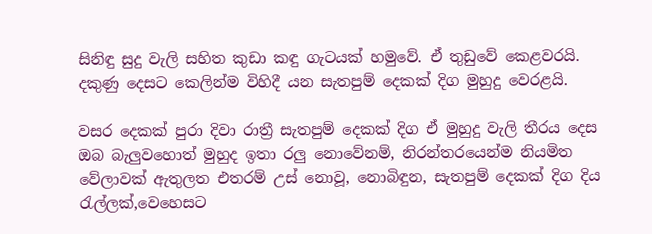සිනිඳු සුදු වැලි සහිත කුඩා කඳු ගැටයක් හමුවේ. ඒ තුඩුවේ කෙළවරයි. දකුණු දෙසට කෙලින්ම විහිදී යන සැතපුම් දෙකක් දිග මුහුදු වෙරළයි.

වසර දෙකක් පුරා දිවා රාත්‍රී සැතපුම් දෙකක් දිග ඒ මුහුදු වැලි තීරය දෙස ඔබ බැලුවහොත් මුහුද ඉතා රලු නොවේනම්, නිරන්තරයෙන්ම නියමිත වේලාවක් ඇතුලත එතරම් උස් නොවූ, නොබිඳුන, සැතපුම් දෙකක් දිග දිය රැල්ලක්,වෙහෙසට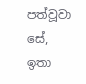පත්වූවා සේ, ඉතා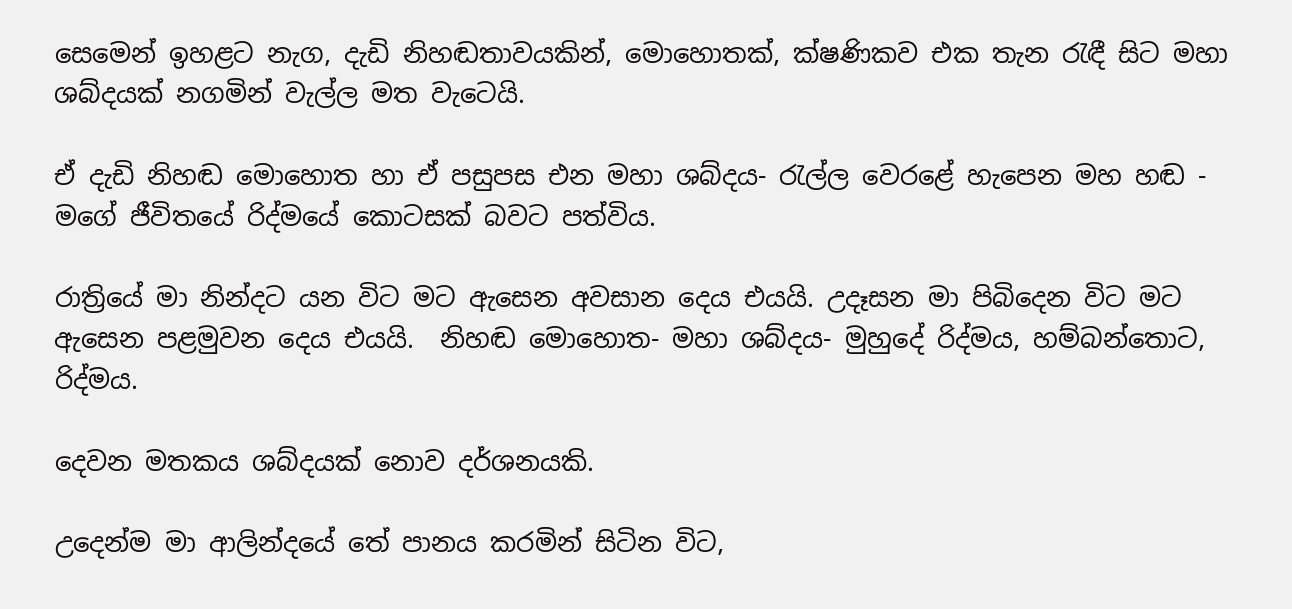සෙමෙන් ඉහළට නැග, දැඩි නිහඬතාවයකින්, මොහොතක්, ක්ෂණිකව එක තැන රැඳී සිට මහා ශබ්දයක් නගමින් වැල්ල මත වැටෙයි.

ඒ දැඩි නිහඬ මොහොත හා ඒ පසුපස එන මහා ශබ්දය- රැල්ල වෙරළේ හැපෙන මහ හඬ - මගේ ජීවිතයේ රිද්මයේ කොටසක් බවට පත්විය.

රාත්‍රියේ මා නින්දට යන විට මට ඇසෙන අවසාන දෙය එයයි. උදෑසන මා පිබිදෙන විට මට ඇසෙන පළමුවන දෙය එයයි.  නිහඬ මොහොත- මහා ශබ්දය- මුහුදේ රිද්මය, හම්බන්තොට, රිද්මය.

දෙවන මතකය ශබ්දයක් නොව දර්ශනයකි.

උදෙන්ම මා ආලින්දයේ තේ පානය කරමින් සිටින විට,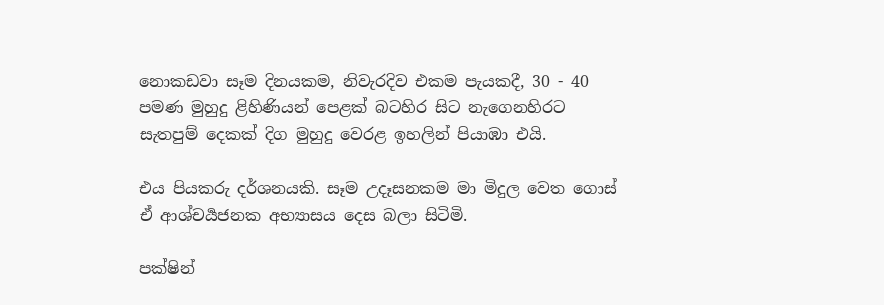නොකඩවා සෑම දිනයකම, නිවැරදිව එකම පැයකදී, 30 - 40 පමණ මුහුදු ළිහිණියන් පෙළක් බටහිර සිට නැගෙනහිරට සැතපුම් දෙකක් දිග මුහුදු වෙරළ ඉහලින් පියාඹා එයි.

එය පියකරු දර්ශනයකි. සෑම උදෑසනකම මා මිදුල වෙත ගොස් ඒ ආශ්චර්‍යජනක අභ්‍යාසය දෙස බලා සිටිමි.

පක්ෂින්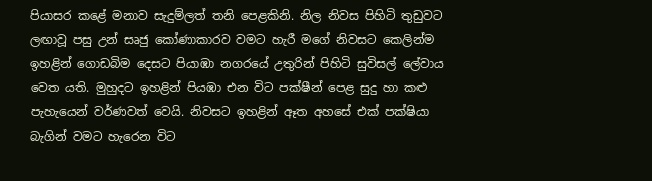පියාසර කළේ මනාව සැදුම්ලත් තනි පෙළකිනි. නිල නිවස පිහිටි තුඩුවට ලඟාවූ පසු උන් සෘජු කෝණාකාරව වමට හැරී මගේ නිවසට කෙලින්ම ඉහළින් ගොඩබිම දෙසට පියාඹා නගරයේ උතුරින් පිහිටි සුවිසල් ලේවාය වෙත යති. මුහුදට ඉහළින් පියඹා එන විට පක්ෂීන් පෙළ සුදු හා කළු පැහැයෙන් වර්ණවත් වෙයි. නිවසට ඉහළින් ඈත අහසේ එක් පක්ෂියා බැගින් වමට හැරෙන විට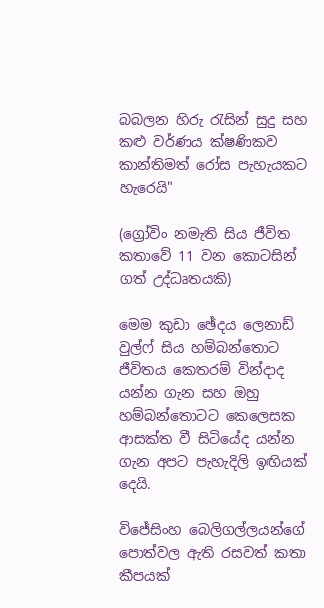බබලන හිරු රැසින් සුදු සහ කළු වර්ණය ක්ෂණිකව කාන්තිමත් රෝස පැහැයකට හැරෙයි"

(ග්‍රෝවිං නමැති සිය ජීවිත කතාවේ 11 වන කොටසින් ගත් උද්ධෘතයකි)

මෙම කුඩා ඡේදය ලෙනාඩ් වුල්ෆ් සිය හම්බන්තොට ජීවිතය කෙතරම් වින්දාද යන්න ගැන සහ ඔහු හම්බන්තොටට කෙලෙසක ආසක්ත වී සිටියේද යන්න ගැන අපට පැහැදිලි ඉඟියක් දෙයි.

විජේසිංහ බෙලිගල්ලයන්ගේ පොත්වල ඇති රසවත් කතා කීපයක්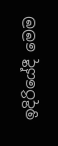ඉදිරියේදී මෙම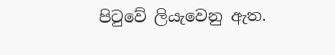පිටුවේ ලියැවෙනු ඇත.